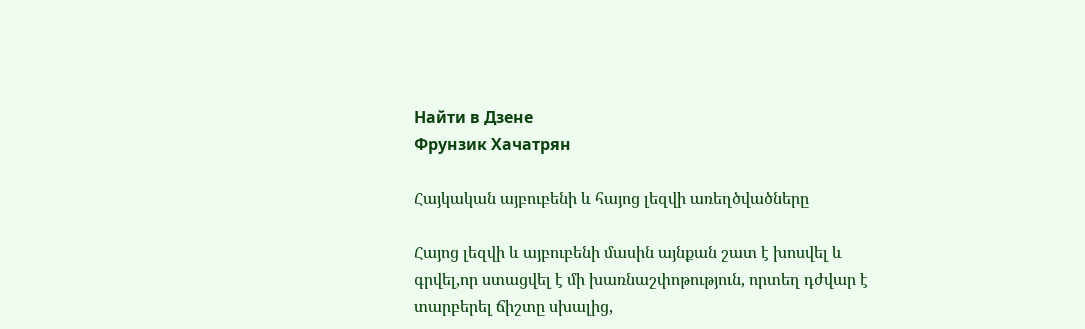Найти в Дзене
Фрунзик Хачатрян

Հայկական այբուբենի և հայոց լեզվի առեղծվածները

Հայոց լեզվի և այբուբենի մասին այնքան շատ է խոսվել և գրվել,որ ստացվել է մի խառնաշփոթություն, որտեղ դժվար է տարբերել ճիշտը սխալից,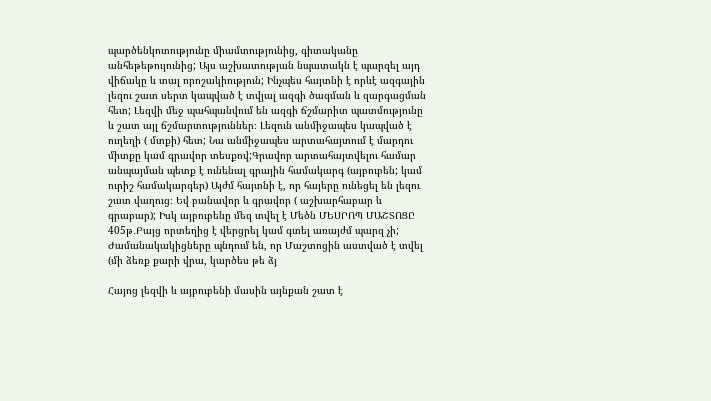պարծենկոտությունը միամտությունից, գիտականը անհեթեթույունից; Այս աշխատության նպատակն է պարզել այդ վիճակը և տալ որոշակիություն; Ինչպես հայտնի է որևէ ազգային լեզու շատ սերտ կապված է տվյալ ազգի ծագման և զարգացման հետ; Լեզվի մեջ պահպանվում են ազգի ճշմարիտ պատմությունը և շատ այլ ճշմարտություններ։ Լեզուն անմիջապես կապված է ուղեղի ( մտքի) հետ; Նա անմիջապես արտահայտում է մարդու միտքը կամ գրավոր տեսքով;Գրավոր արտահայտվելու համար անպայման պետք է ունենալ գրային համակարգ (այբուբեն; կամ ուրիշ համակարգեր) Այժմ հայտնի է, որ հայերը ունեցել են լեզու շատ վաղուց։ Եվ բանավոր և գրավոր ( աշխարհաբար և գրաբար); Իսկ այբուբենը մեզ տվել է Մեծն ՄԵՍՐՈՊ ՄԱՇՏՈՑԸ 405թ․Բայց որտեղից է վերցրել կամ գտել առայժմ պարզ չի; Ժամանակակիցները պնդում են, որ Մաշտոցին աստված է տվել (մի ձեռք քարի վրա, կարծես թե ձյ

Հայոց լեզվի և այբուբենի մասին այնքան շատ է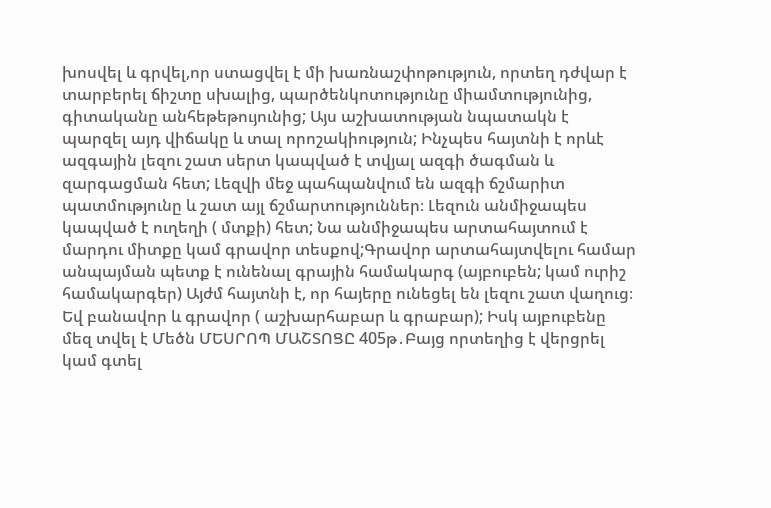խոսվել և գրվել,որ ստացվել է մի խառնաշփոթություն, որտեղ դժվար է տարբերել ճիշտը սխալից, պարծենկոտությունը միամտությունից, գիտականը անհեթեթույունից; Այս աշխատության նպատակն է պարզել այդ վիճակը և տալ որոշակիություն; Ինչպես հայտնի է որևէ ազգային լեզու շատ սերտ կապված է տվյալ ազգի ծագման և զարգացման հետ; Լեզվի մեջ պահպանվում են ազգի ճշմարիտ պատմությունը և շատ այլ ճշմարտություններ։ Լեզուն անմիջապես կապված է ուղեղի ( մտքի) հետ; Նա անմիջապես արտահայտում է մարդու միտքը կամ գրավոր տեսքով;Գրավոր արտահայտվելու համար անպայման պետք է ունենալ գրային համակարգ (այբուբեն; կամ ուրիշ համակարգեր) Այժմ հայտնի է, որ հայերը ունեցել են լեզու շատ վաղուց։ Եվ բանավոր և գրավոր ( աշխարհաբար և գրաբար); Իսկ այբուբենը մեզ տվել է Մեծն ՄԵՍՐՈՊ ՄԱՇՏՈՑԸ 405թ․Բայց որտեղից է վերցրել կամ գտել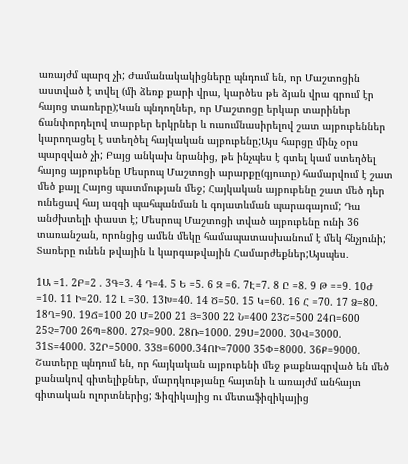առայժմ պարզ չի; Ժամանակակիցները պնդում են, որ Մաշտոցին աստված է տվել (մի ձեռք քարի վրա, կարծես թե ձյան վրա գրում էր հայոց տառերը);Կան պնդողներ, որ Մաշտոցը երկար տարիներ ճանփորդելով տարբեր երկրներ և ուսումնասիրելով շատ այբուբեններ կարողացել է ստեղծել հայկական այբուբենը;Այս հարցը մինչ օրս պարզված չի; Բայց անկախ նրանից, թե ինչպես է գտել կամ ստեղծել հայոց այբուբենը Մեսրոպ Մաշտոցի արարքը(գյուտը) համարվում է շատ մեծ քայլ Հայոց պատմության մեջ; Հայկական այբուբենը շատ մեծ դեր ունեցավ հայ ազգի պահպանման և գոյատևման պարագայում; Դա անժխտելի փաստ է; Մեսրոպ Մաշտոցի տված այբուբենը ունի 36 տառանշան, որոնցից ամեն մեկը համապատասխանում է մեկ հնչյունի; Տառերը ունեն թվային և կարգաթվային Համարժեքներ;Այսպես․

1Ա =1. 2Բ=2 . 3Գ=3. 4 Դ=4. 5 Ե =5. 6 Զ =6. 7Է=7. 8 Ը =8. 9 Թ ==9․ 10Ժ =10. 11 Ի=20. 12 Լ =30. 13Խ=40. 14 Ծ=50. 15 Կ=60. 16 Հ =70. 17 Ձ=80. 18Ղ=90. 19Ճ=100 20 Մ=200 21 Յ=300 22 Ն=400 23Շ=500 24Ո=600 25Չ=700 26Պ=800. 27Ջ=900. 28Ռ=1000. 29Ս=2000. 30Վ=3000. 31Տ=4000. 32Ր=5000. 33Ց=6000.34ՈԻ=7000 35Փ=8000. 36Ք=9000. Շատերը պնդում են, որ հայկական այբուբենի մեջ թաքնագրված են մեծ քանակով գիտելիքներ, մարդկությանը հայտնի և առայժմ անհայտ գիտական ոլորտներից; Ֆիզիկայից ու մետաֆիզիկայից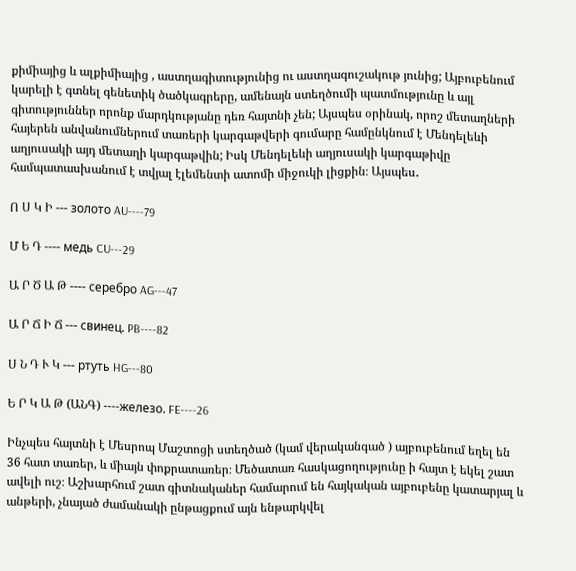քիմիայից և ալքիմիայից , աստղագիտությունից ու աստղագուշակութ յունից; Այբուբենում կարելի է գտնել գենետիկ ծածկագրերը, ամենայն ստեղծումի պատմությունը և այլ գիտություններ որոնք մարդկությանը դեռ հայտնի չեն; Այսպես օրինակ, որոշ մետաղների հայերեն անվանումներում տառերի կարգաթվերի գումարը համընկնում է Մենդելեևի աղյուսակի այդ մետաղի կարգաթվին; Իսկ Մենդելեևի աղյուսակի կարգաթիվը համպատասխանում է տվյալ էլեմենտի ատոմի միջուկի լիցքին։ Այսպես․

Ո Ս Կ Ի --- золото AU----79

Մ Ե Դ ---- медь CU---29

Ա Ր Ծ Ա Թ ---- серебро AG---47

Ա Ր Ճ Ի Ճ --- свинец. PB----82

Ս Ն Դ Ւ Կ --- ртуть HG---80

Ե Ր Կ Ա Թ (ԱՆԳ) ----железо. FE----26

Ինչպես հայտնի է Մեսրոպ Մաշտոցի ստեղծած (կամ վերականգած ) այբուբենում եղել են 36 հատ տառեր, և միայն փոքրատառեր։ Մեծատառ հասկացողությունը ի հայտ է եկել շատ ավելի ուշ։ Աշխարհում շատ գիտնականեր համարում են հայկական այբուբենը կատարյալ և անթերի, չնայած ժամանակի ընթացքում այն ենթարկվել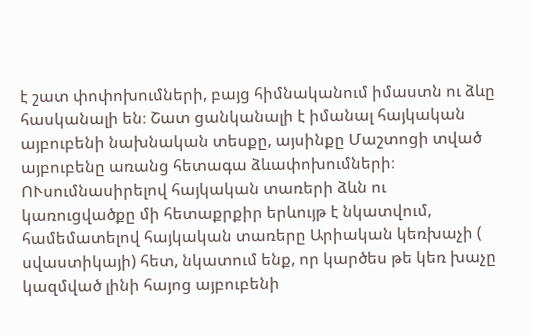է շատ փոփոխումների, բայց հիմնականում իմաստն ու ձևը հասկանալի են։ Շատ ցանկանալի է իմանալ հայկական այբուբենի նախնական տեսքը, այսինքը Մաշտոցի տված այբուբենը առանց հետագա ձևափոխումների։ ՈՒսումնասիրելով հայկական տառերի ձևն ու կառուցվածքը մի հետաքրքիր երևույթ է նկատվում, համեմատելով հայկական տառերը Արիական կեռխաչի ( սվաստիկայի) հետ, նկատում ենք, որ կարծես թե կեռ խաչը կազմված լինի հայոց այբուբենի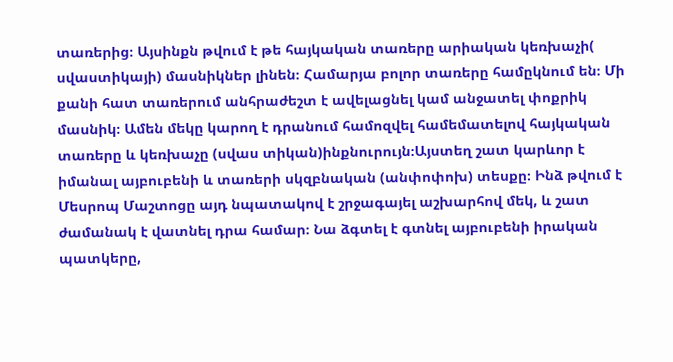տառերից։ Այսինքն թվում է թե հայկական տառերը արիական կեռխաչի( սվաստիկայի) մասնիկներ լինեն։ Համարյա բոլոր տառերը համըկնում են։ Մի քանի հատ տառերում անհրաժեշտ է ավելացնել կամ անջատել փոքրիկ մասնիկ։ Ամեն մեկը կարող է դրանում համոզվել համեմատելով հայկական տառերը և կեռխաչը (սվաս տիկան)ինքնուրույն։Այստեղ շատ կարևոր է իմանալ այբուբենի և տառերի սկզբնական (անփոփոխ) տեսքը։ Ինձ թվում է Մեսրոպ Մաշտոցը այդ նպատակով է շրջագայել աշխարհով մեկ, և շատ ժամանակ է վատնել դրա համար։ Նա ձգտել է գտնել այբուբենի իրական պատկերը,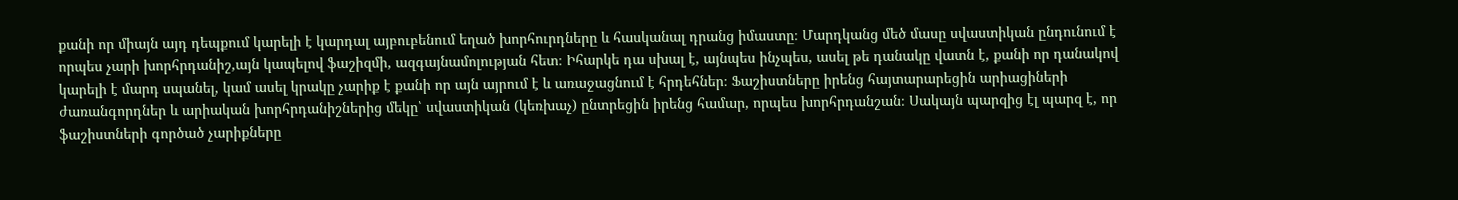քանի որ միայն այդ դեպքում կարելի է կարդալ այբուբենում եղած խորհուրդները և հասկանալ դրանց իմաստը։ Մարդկանց մեծ մասը սվաստիկան ընդունում է որպես չարի խորհրդանիշ,այն կապելով ֆաշիզմի, ազգայնամոլության հետ։ Իհարկե դա սխալ է, այնպես ինչպես, ասել թե դանակը վատն է, քանի որ դանակով կարելի է մարդ սպանել, կամ ասել կրակը չարիք է քանի որ այն այրում է և առաջացնում է հրդեհներ։ Ֆաշիստները իրենց հայտարարեցին արիացիների ժառանգորդներ և արիական խորհրդանիշներից մեկը՝ սվաստիկան (կեռխաչ) ընտրեցին իրենց համար, որպես խորհրդանշան։ Սակայն պարզից էլ պարզ է, որ ֆաշիստների գործած չարիքները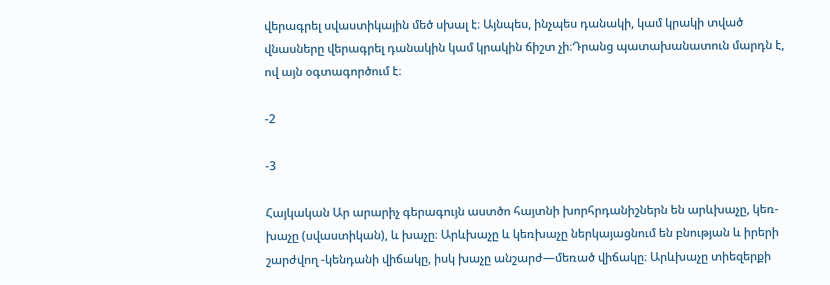վերագրել սվաստիկային մեծ սխալ է։ Այնպես, ինչպես դանակի, կամ կրակի տված վնասները վերագրել դանակին կամ կրակին ճիշտ չի։Դրանց պատախանատուն մարդն է, ով այն օգտագործում է։

-2

-3

Հայկական Ար արարիչ գերագույն աստծո հայտնի խորհրդանիշներն են արևխաչը, կեռ-խաչը (սվաստիկան), և խաչը։ Արևխաչը և կեռխաչը ներկայացնում են բնության և իրերի շարժվող -կենդանի վիճակը, իսկ խաչը անշարժ—մեռած վիճակը։ Արևխաչը տիեզերքի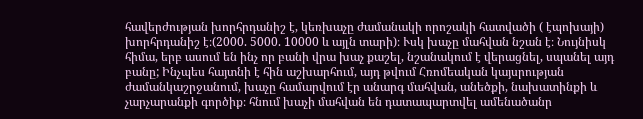հավերժության խորհրդանիշ է, կեռխաչը ժամանակի որոշակի հատվածի ( էպոխայի) խորհրդանիշ է։(2000. 5000. 10000 և այլն տարի)։ Ւսկ խաչը մահվան նշան է։ Նույնիսկ հիմա, երբ ասում են ինչ որ բանի վրա խաչ քաշել, նշանակում է վերացնել, սպանել այդ բանը; Ինչպես հայտնի է հին աշխարհում, այդ թվում Հռոմեական կայսրության ժամանկաշրջանում, խաչը համարվում էր անարգ մահվան, անեծքի, նախատինքի և չարչարանքի գործիք։ հնում խաչի մահվան են դատապարտվել ամենածանր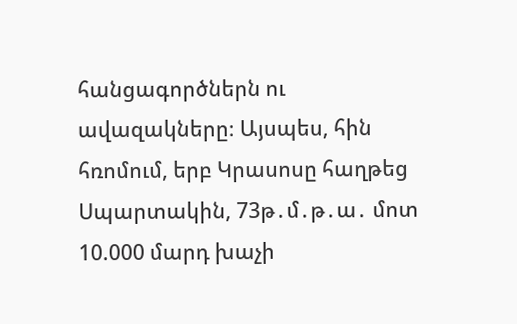հանցագործներն ու ավազակները։ Այսպես, հին հռոմում, երբ Կրասոսը հաղթեց Սպարտակին, 73թ․մ․թ․ա․ մոտ 10.000 մարդ խաչի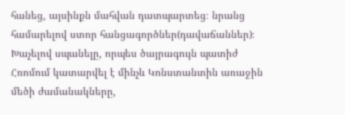հանեց, այսինքն մահվան դատպարտեց։ նրանց համարելով ստոր հանցագործներ(դավաճաններ)։ Խաչելով սպանելը, որպես ծայրագույն պատիժ Հռոմում կատարվել է մինչև Կոնստանտին առաջին մեծի ժամանակները,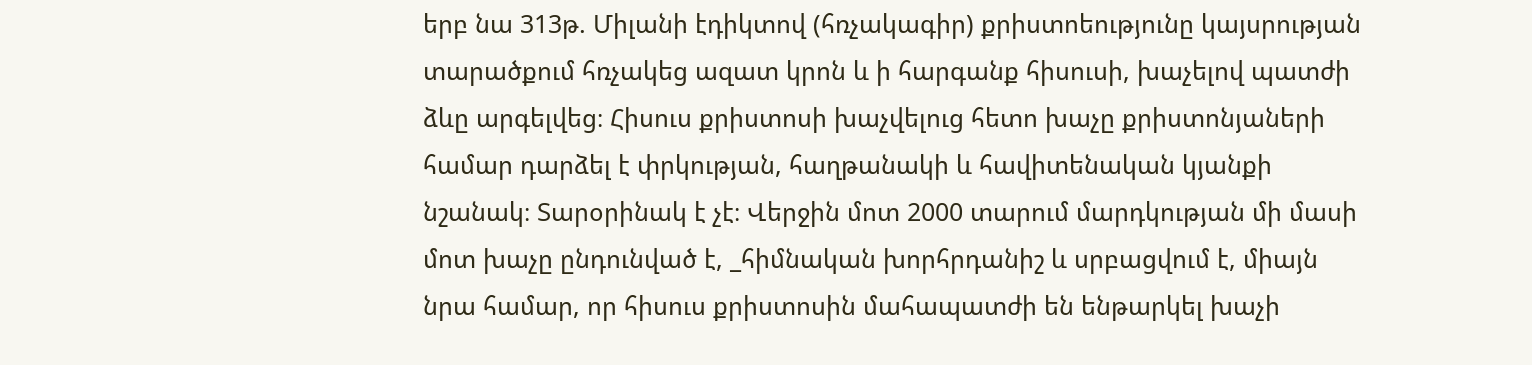երբ նա 313թ. Միլանի էդիկտով (հռչակագիր) քրիստոեությունը կայսրության տարածքում հռչակեց ազատ կրոն և ի հարգանք հիսուսի, խաչելով պատժի ձևը արգելվեց։ Հիսուս քրիստոսի խաչվելուց հետո խաչը քրիստոնյաների համար դարձել է փրկության, հաղթանակի և հավիտենական կյանքի նշանակ։ Տարօրինակ է չէ։ Վերջին մոտ 2000 տարում մարդկության մի մասի մոտ խաչը ընդունված է, _հիմնական խորհրդանիշ և սրբացվում է, միայն նրա համար, որ հիսուս քրիստոսին մահապատժի են ենթարկել խաչի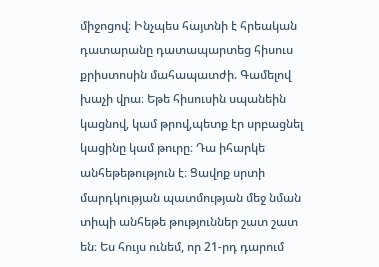միջոցով։ Ինչպես հայտնի է հրեական դատարանը դատապարտեց հիսուս քրիստոսին մահապատժի. Գամելով խաչի վրա։ Եթե հիսուսին սպանեին կացնով, կամ թրով,պետք էր սրբացնել կացինը կամ թուրը։ Դա իհարկե անհեթեթություն է։ Ցավոք սրտի մարդկության պատմության մեջ նման տիպի անհեթե թություններ շատ շատ են։ Ես հույս ունեմ, որ 21-րդ դարում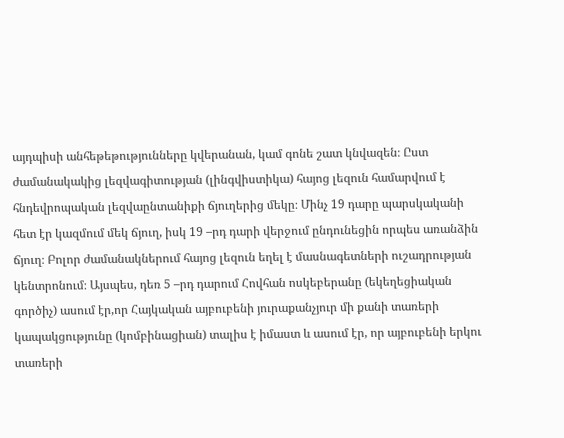այդպիսի անհեթեթությունները կվերանան, կամ գոնե շատ կնվազեն։ Ըստ ժամանակակից լեզվագիտության (լինգվիստիկա) հայոց լեզուն համարվում է հնդեվրոպական լեզվաընտանիքի ճյուղերից մեկը։ Մինչ 19 դարը պարսկականի հետ էր կազմում մեկ ճյուղ, իսկ 19 –րդ դարի վերջում ընդունեցին որպես առանձին ճյուղ։ Բոլոր ժամանակներում հայոց լեզուն եղել է մասնագետների ուշադրության կենտրոնում։ Այսպես, դեռ 5 –րդ դարում Հովհան ոսկեբերանը (եկեղեցիական գործիչ) ասում էր,որ Հայկական այբուբենի յուրաքանչյուր մի քանի տառերի կապակցությունը (կոմբինացիան) տալիս է իմաստ և ասում էր, որ այբուբենի երկու տառերի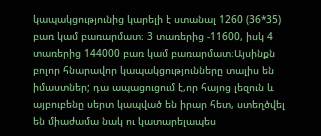կապակցությունից կարելի է ստանալ 1260 (36*35) բառ կամ բառարմատ։ 3 տառերից -11600, իսկ 4 տառերից 144000 բառ կամ բառարմատ։Այսինքն բոլոր հնարավոր կապակցությունները տալիս են իմաստներ; դա ապացուցում է,որ հայոց լեզուն և այբուբենը սերտ կապված են իրար հետ, ստեղծվել են միաժամա նակ ու կատարելապես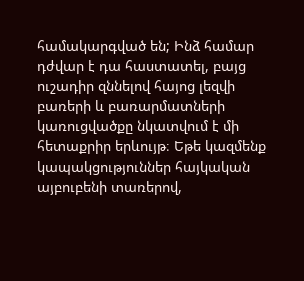համակարգված են; Ինձ համար դժվար է դա հաստատել, բայց ուշադիր զննելով հայոց լեզվի բառերի և բառարմատների կառուցվածքը նկատվում է մի հետաքրիր երևույթ։ Եթե կազմենք կապակցություններ հայկական այբուբենի տառերով,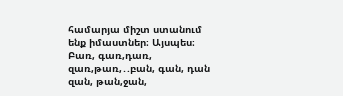համարյա միշտ ստանում ենք իմաստներ։ Այսպես։ Բառ, գառ,դառ, զառ,թառ,․.բան, գան, դան զան, թան,ջան,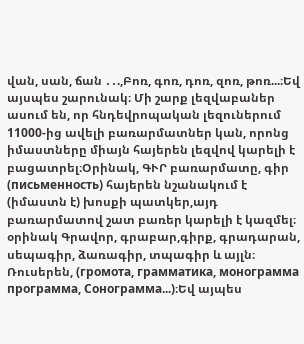վան, սան, ճան ․․.,Բոռ, գոռ, դոռ, զոռ, թոռ...։Եվ այսպես շարունակ։ Մի շարք լեզվաբաներ ասում են, որ հնդեվրոպական լեզուներում 11000-ից ավելի բառարմատներ կան, որոնց իմաստները միայն հայերեն լեզվով կարելի է բացատրել։Օրինակ, ԳՒՐ բառարմատը, գիր (письменность) հայերեն նշանակում է (իմաստն է) խոսքի պատկեր,այդ բառարմատով շատ բառեր կարելի է կազմել։ օրինակ Գրավոր, գրաբար,գիրք, գրադարան, սեպագիր, ձառագիր, տպագիր և այլն։ Ռուսերեն, (громота, грамматика, монограмма программа, Сонограмма...)։Եվ այպես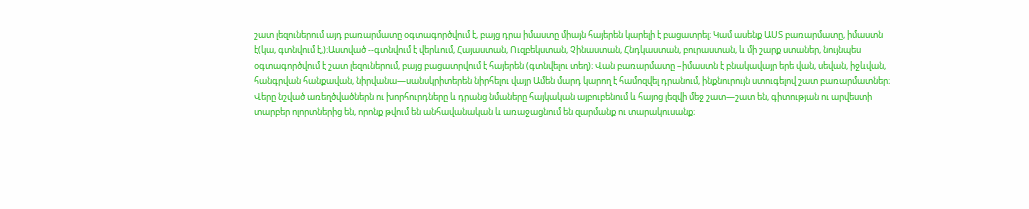շատ լեզուներում այդ բառարմատը օգտագործվում է, բայց դրա իմաստը միայն հայերեն կարելի է բացատրել։ Կամ ասենք ԱՍՏ բառարմատը, իմաստն է(կա, գտնվում է,)։Աստված --գտնվում է վերևում, Հայաստան, Ուզբեկստան, Չինաստան, Հնդկաստան, բուրաստան, և մի շարք ստաներ, նույնպես օգտագործվում է շատ լեզուներում, բայց բացատրվում է հայերեն (գտնվելու տեղ)։ Վան բառարմատը –իմաստն է բնակավայր երե վան, սեվան, իջևվան, հանգրվան հանքավան, նիրվանա—սանսկրիտերեն նիրհելու վայր Ամեն մարդ կարող է համոզվել դրանում, ինքնուրույն ստուգելով շատ բառարմատներ։ Վերը նշված առեղծվածներն ու խորհուրդները և դրանց նմաները հայկական այբուբենում և հայոց լեզվի մեջ շատ—շատ են, գիտության ու արվեստի տարբեր ոլորտներից են, որոնք թվում են անհավանական և առաջացնում են զարմանք ու տարակուսանք։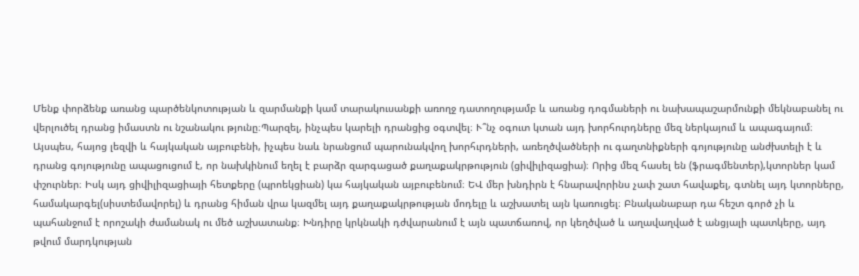Մենք փորձենք առանց պարծենկոտության և զարմանքի կամ տարակուսանքի առողջ դատողությամբ և առանց դոգմաների ու նախապաշարմունքի մեկնաբանել ու վերլուծել դրանց իմաստն ու նշանակու թյունը։Պարզել, ինչպես կարելի դրանցից օգտվել։ Ւ՞նչ օգուտ կտան այդ խորհուրդները մեզ ներկայում և ապագայում։ Այսպես, հայոց լեզվի և հայկական այբուբենի, իչպես նաև նրանցում պարունակվող խորհւրդների, առեղծվածների ու գաղտնիքների գոյությունը անժխտելի է և դրանց գոյությունը ապացուցում է, որ նախկինում եղել է բարձր զարգացած քաղաքակրթություն (ցիվիլիզացիա)։ Որից մեզ հասել են (ֆրագմենտեր),կտորներ կամ փշուրներ։ Իսկ այդ ցիվիլիզացիայի հետքերը (պրոեկցիան) կա հայկական այբուբենում։ ԵՎ մեր խնդիրն է հնարավորինս չափ շատ հավաքել, գտնել այդ կտորները, համակարգել(սիստեմավորել) և դրանց հիման վրա կազմել այդ քաղաքակրթության մոդելը և աշխատել այն կառուցել։ Բնականաբար դա հեշտ գործ չի և պահանջում է որոշակի ժամանակ ու մեծ աշխատանք։ Խնդիրը կրկնակի դժվարանում է այն պատճառով, որ կեղծված և աղավաղված է անցյալի պատկերը, այդ թվում մարդկության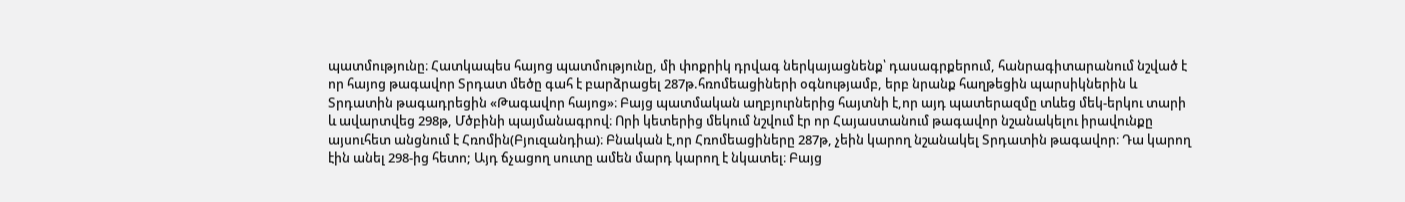պատմությունը։ Հատկապես հայոց պատմությունը, մի փոքրիկ դրվագ ներկայացնենք՝ դասագրքերում, հանրագիտարանում նշված է որ հայոց թագավոր Տրդատ մեծը գահ է բարձրացել 287թ.հռոմեացիների օգնությամբ, երբ նրանք հաղթեցին պարսիկներին և Տրդատին թագադրեցին «Թագավոր հայոց»։ Բայց պատմական աղբյուրներից հայտնի է,որ այդ պատերազմը տևեց մեկ-երկու տարի և ավարտվեց 298թ, Մծբինի պայմանագրով։ Որի կետերից մեկում նշվում էր որ Հայաստանում թագավոր նշանակելու իրավունքը այսուհետ անցնում է Հռոմին(Բյուզանդիա)։ Բնական է,որ Հռոմեացիները 287թ, չեին կարող նշանակել Տրդատին թագավոր։ Դա կարող էին անել 298-ից հետո; Այդ ճչացող սուտը ամեն մարդ կարող է նկատել։ Բայց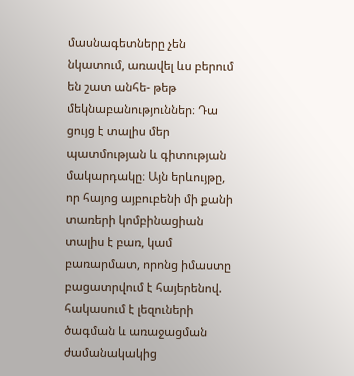մասնագետները չեն նկատում, առավել ևս բերում են շատ անհե- թեթ մեկնաբանություններ։ Դա ցույց է տալիս մեր պատմության և գիտության մակարդակը։ Այն երևույթը, որ հայոց այբուբենի մի քանի տառերի կոմբինացիան տալիս է բառ, կամ բառարմատ, որոնց իմաստը բացատրվում է հայերենով. հակասում է լեզուների ծագման և առաջացման ժամանակակից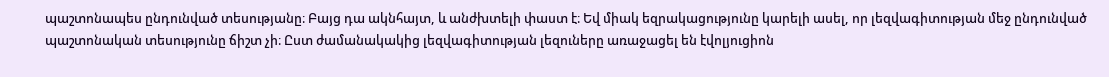պաշտոնապես ընդունված տեսությանը։ Բայց դա ակնհայտ, և անժխտելի փաստ է։ Եվ միակ եզրակացությունը կարելի ասել, որ լեզվագիտության մեջ ընդունված պաշտոնական տեսությունը ճիշտ չի։ Ըստ ժամանակակից լեզվագիտության լեզուները առաջացել են էվոլյուցիոն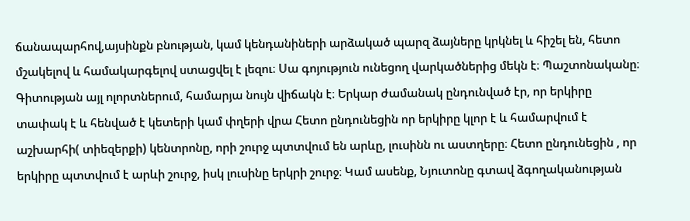ճանապարհով,այսինքն բնության, կամ կենդանիների արձակած պարզ ձայները կրկնել և հիշել են, հետո մշակելով և համակարգելով ստացվել է լեզու։ Սա գոյություն ունեցող վարկածներից մեկն է։ Պաշտոնականը։ Գիտության այլ ոլորտներում, համարյա նույն վիճակն է։ Երկար ժամանակ ընդունված էր, որ երկիրը տափակ է և հենված է կետերի կամ փղերի վրա Հետո ընդունեցին որ երկիրը կլոր է և համարվում է աշխարհի( տիեզերքի) կենտրոնը, որի շուրջ պտտվում են արևը, լուսինն ու աստղերը։ Հետո ընդունեցին , որ երկիրը պտտվում է արևի շուրջ, իսկ լուսինը երկրի շուրջ։ Կամ ասենք, Նյուտոնը գտավ ձգողականության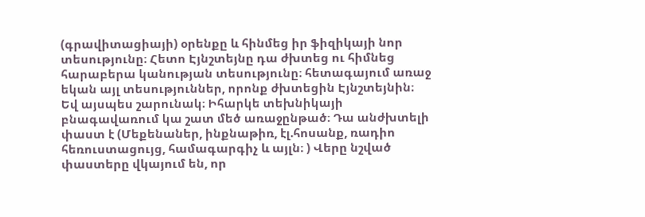(գրավիտացիայի) օրենքը և հինմեց իր ֆիզիկայի նոր տեսությունը։ Հետո Էյնշտեյնը դա ժխտեց ու հիմնեց հարաբերա կանության տեսությունը։ հետագայում առաջ եկան այլ տեսություններ, որոնք ժխտեցին Էյնշտեյնին։ Եվ այսպես շարունակ։ Իհարկե տեխնիկայի բնագավառում կա շատ մեծ առաջընթած։ Դա անժխտելի փաստ է (Մեքենաներ, ինքնաթիռ, էլ.հոսանք, ռադիո հեռուստացույց, համագարգիչ և այլն։ ) Վերը նշված փաստերը վկայում են, որ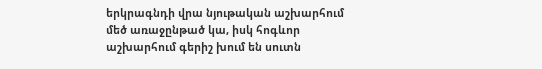երկրագնդի վրա նյութական աշխարհում մեծ առաջընթած կա, իսկ հոգևոր աշխարհում գերիշ խում են սուտն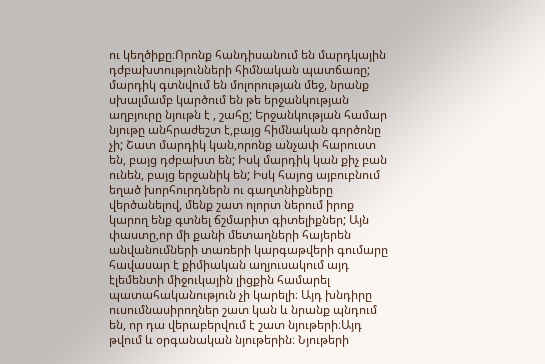ու կեղծիքը։Որոնք հանդիսանում են մարդկային դժբախտությունների հիմնական պատճառը; մարդիկ գտնվում են մոլորության մեջ, նրանք սխալմամբ կարծում են թե երջանկության աղբյուրը նյութն է , շահը; Երջանկության համար նյութը անհրաժեշտ է,բայց հիմնական գործոնը չի; Շատ մարդիկ կան,որոնք անչափ հարուստ են, բայց դժբախտ են; Իսկ մարդիկ կան քիչ բան ունեն, բայց երջանիկ են; Իսկ հայոց այբուբնում եղած խորհուրդներն ու գաղտնիքները վերծանելով, մենք շատ ոլորտ ներում իրոք կարող ենք գտնել ճշմարիտ գիտելիքներ; Այն փաստը,որ մի քանի մետաղների հայերեն անվանումների տառերի կարգաթվերի գումարը հավասար է քիմիական աղյուսակում այդ էլեմենտի միջուկային լիցքին համարել պատահականություն չի կարելի։ Այդ խնդիրը ուսումնասիրողներ շատ կան և նրանք պնդում են, որ դա վերաբերվում է շատ նյութերի։Այդ թվում և օրգանական նյութերին։ Նյութերի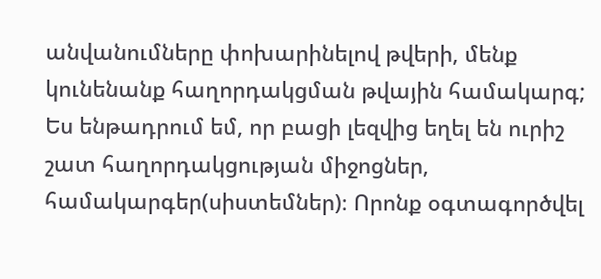անվանումները փոխարինելով թվերի, մենք կունենանք հաղորդակցման թվային համակարգ; Ես ենթադրում եմ, որ բացի լեզվից եղել են ուրիշ շատ հաղորդակցության միջոցներ, համակարգեր(սիստեմներ)։ Որոնք օգտագործվել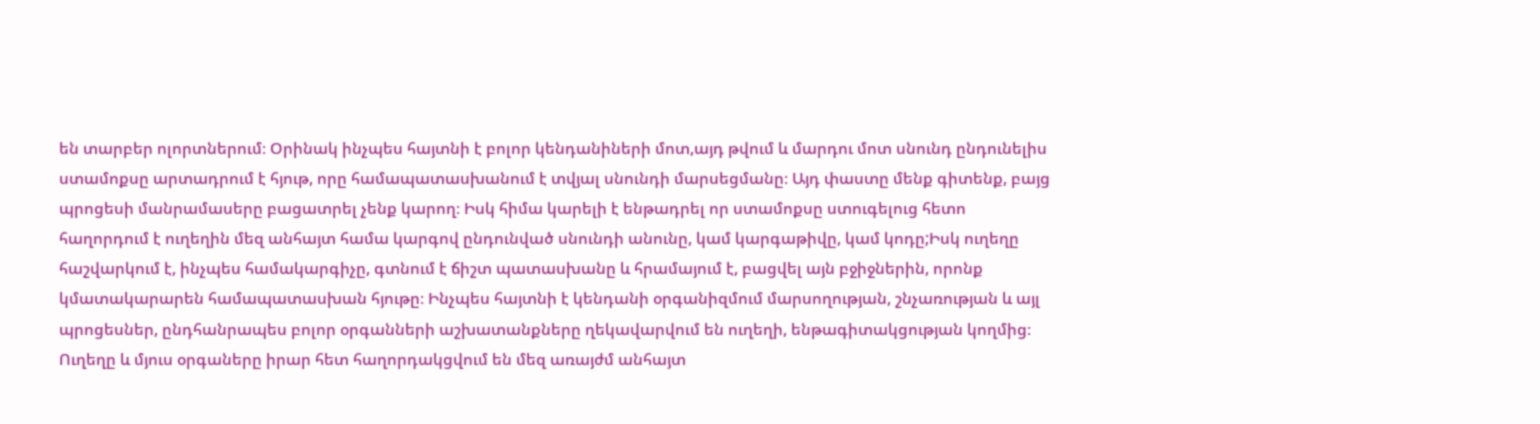են տարբեր ոլորտներում։ Օրինակ ինչպես հայտնի է բոլոր կենդանիների մոտ,այդ թվում և մարդու մոտ սնունդ ընդունելիս ստամոքսը արտադրում է հյութ, որը համապատասխանում է տվյալ սնունդի մարսեցմանը։ Այդ փաստը մենք գիտենք, բայց պրոցեսի մանրամասերը բացատրել չենք կարող։ Իսկ հիմա կարելի է ենթադրել որ ստամոքսը ստուգելուց հետո հաղորդում է ուղեղին մեզ անհայտ համա կարգով ընդունված սնունդի անունը, կամ կարգաթիվը, կամ կոդը;Իսկ ուղեղը հաշվարկում է, ինչպես համակարգիչը, գտնում է ճիշտ պատասխանը և հրամայում է, բացվել այն բջիջներին, որոնք կմատակարարեն համապատասխան հյութը։ Ինչպես հայտնի է կենդանի օրգանիզմում մարսողության, շնչառության և այլ պրոցեսներ, ընդհանրապես բոլոր օրգանների աշխատանքները ղեկավարվում են ուղեղի, ենթագիտակցության կողմից։ Ուղեղը և մյուս օրգաները իրար հետ հաղորդակցվում են մեզ առայժմ անհայտ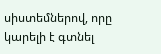սիստեմներով, որը կարելի է գտնել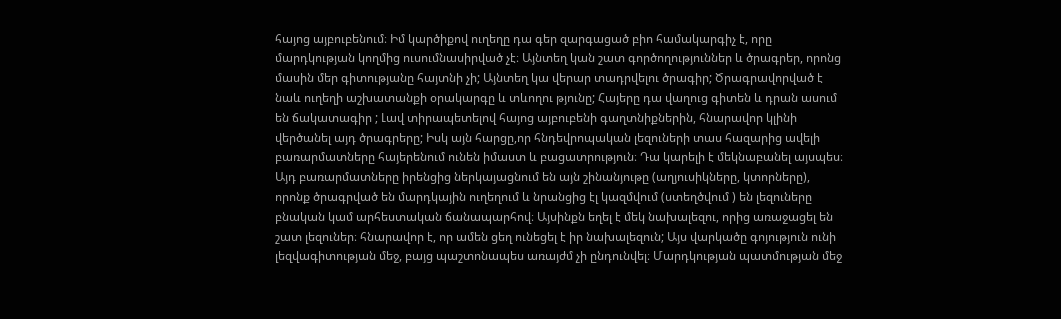հայոց այբուբենում։ Իմ կարծիքով ուղեղը դա գեր զարգացած բիո համակարգիչ է, որը մարդկության կողմից ուսումնասիրված չէ։ Այնտեղ կան շատ գործողություններ և ծրագրեր, որոնց մասին մեր գիտությանը հայտնի չի; Այնտեղ կա վերար տադրվելու ծրագիր; Ծրագրավորված է նաև ուղեղի աշխատանքի օրակարգը և տևողու թյունը; Հայերը դա վաղուց գիտեն և դրան ասում են ճակատագիր ; Լավ տիրապետելով հայոց այբուբենի գաղտնիքներին, հնարավոր կլինի վերծանել այդ ծրագրերը; Իսկ այն հարցը,որ հնդեվրոպական լեզուների տաս հազարից ավելի բառարմատները հայերենում ունեն իմաստ և բացատրություն։ Դա կարելի է մեկնաբանել այսպես։ Այդ բառարմատները իրենցից ներկայացնում են այն շինանյութը (աղյուսիկները, կտորները), որոնք ծրագրված են մարդկային ուղեղում և նրանցից էլ կազմվում (ստեղծվում ) են լեզուները բնական կամ արհեստական ճանապարհով։ Այսինքն եղել է մեկ նախալեզու, որից առաջացել են շատ լեզուներ։ հնարավոր է, որ ամեն ցեղ ունեցել է իր նախալեզուն; Այս վարկածը գոյություն ունի լեզվագիտության մեջ, բայց պաշտոնապես առայժմ չի ընդունվել։ Մարդկության պատմության մեջ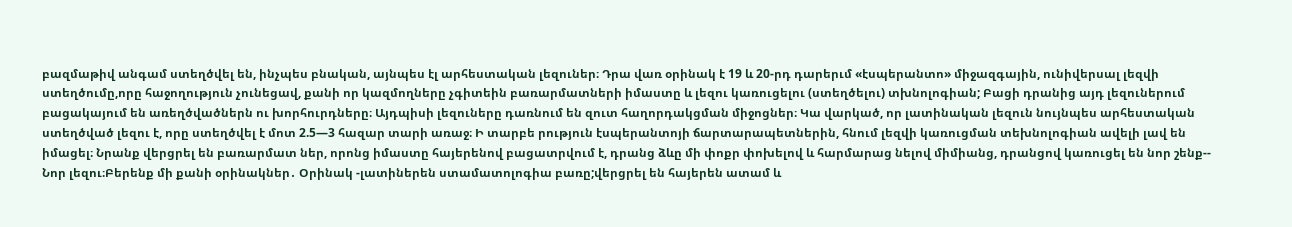բազմաթիվ անգամ ստեղծվել են, ինչպես բնական, այնպես էլ արհեստական լեզուներ։ Դրա վառ օրինակ է 19 և 20-րդ դարերւմ «էսպերանտո» միջազգային, ունիվերսալ լեզվի ստեղծումը,որը հաջողություն չունեցավ, քանի որ կազմողները չգիտեին բառարմատների իմաստը և լեզու կառուցելու (ստեղծելու) տխնոլոգիան; Բացի դրանից այդ լեզուներում բացակայում են առեղծվածներն ու խորհուրդները։ Այդպիսի լեզուները դառնում են զուտ հաղորդակցման միջոցներ։ Կա վարկած, որ լատինական լեզուն նույնպես արհեստական ստեղծված լեզու է, որը ստեղծվել է մոտ 2.5—3 հազար տարի առաջ։ Ի տարբե րություն էսպերանտոյի ճարտարապետներին, հնում լեզվի կառուցման տեխնոլոգիան ավելի լավ են իմացել։ Նրանք վերցրել են բառարմատ ներ, որոնց իմաստը հայերենով բացատրվում է, դրանց ձևը մի փոքր փոխելով և հարմարաց նելով միմիանց, դրանցով կառուցել են նոր շենք-- Նոր լեզու։Բերենք մի քանի օրինակներ․ Օրինակ -լատիներեն ստամատոլոգիա բառը;վերցրել են հայերեն ատամ և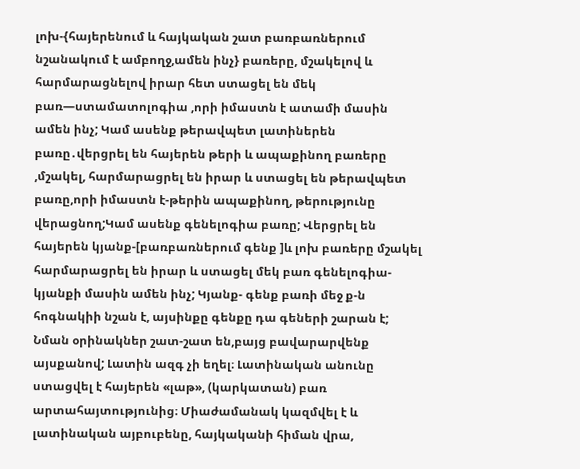լոխ-{հայերենում և հայկական շատ բառբառներում նշանակում է ամբողջ,ամեն ինչ} բառերը, մշակելով և հարմարացնելով իրար հետ ստացել են մեկ բառ—ստամատոլոգիա ,որի իմաստն է ատամի մասին ամեն ինչ; Կամ ասենք թերավպետ լատիներեն բառը․վերցրել են հայերեն թերի և ապաքինող բառերը ,մշակել, հարմարացրել են իրար և ստացել են թերավպետ բառը,որի իմաստն է-թերին ապաքինող, թերությունը վերացնող;Կամ ասենք գենելոգիա բառը; Վերցրել են հայերեն կյանք-[բառբառներում գենք ]և լոխ բառերը մշակել հարմարացրել են իրար և ստացել մեկ բառ գենելոգիա-կյանքի մասին ամեն ինչ; Կյանք- գենք բառի մեջ ք-ն հոգնակիի նշան է, այսինքը գենքը դա գեների շարան է; Նման օրինակներ շատ-շատ են,բայց բավարարվենք այսքանով; Լատին ազգ չի եղել։ Լատինական անունը ստացվել է հայերեն «լաթ», (կարկատան) բառ արտահայտությունից։ Միաժամանակ կազմվել է և լատինական այբուբենը, հայկականի հիման վրա,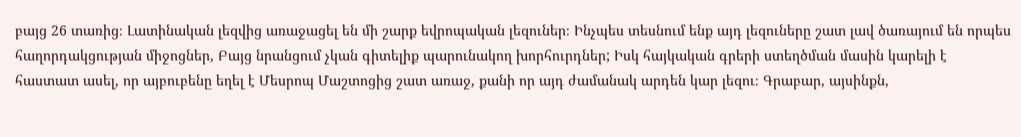բայց 26 տառից։ Լատինական լեզվից առաջացել են մի շարք եվրոպական լեզուներ։ Ինչպես տեսնում ենք այդ լեզուները շատ լավ ծառայում են որպես հաղորդակցության միջոցներ, Բայց նրանցում չկան գիտելիք պարունակող խորհուրդներ; Իսկ հայկական գրերի ստեղծման մասին կարելի է հաստատ ասել, որ այբուբենը եղել է Մեսրոպ Մաշտոցից շատ առաջ, քանի որ այդ ժամանակ արդեն կար լեզու։ Գրաբար, այսինքն,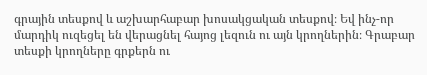գրային տեսքով և աշխարհաբար խոսակցական տեսքով։ Եվ ինչ-որ մարդիկ ուզեցել են վերացնել հայոց լեզուն ու այն կրողներին։ Գրաբար տեսքի կրողները գրքերն ու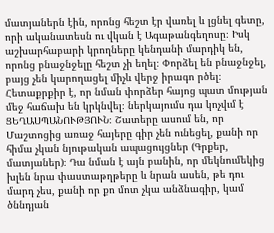մատյաներն էին, որոնց հեշտ էր վառել և լցնել գետը, որի ականատեսն ու վկան է Ագաթանգեղոսը։ Իսկ աշխարհաբարի կրողները կենդանի մարդիկ են, որոնց բնաջնջելը հեշտ չի եղել։ Փորձել են բնաջնջել, բայց չեն կարողացել միչև վերջ իրագո րծել։ Հետաքրքիր է, որ նման փորձեր հայոց պատ մության մեջ հաճախ են կրկնվել։ ներկայումս դա կոչվւմ է ՑԵՂԱՍՊԱՆՈՒԹՅՈՒՆ։ Շատերը ասում են, որ Մաշտոցից առաջ հայերը գիր չեն ունեցել, քանի որ հիմա չկան նյութական ապացույցներ (Գրքեր, մատյաներ)։ Դա նման է այն բանին, որ մեկնումեկից խլեն նրա փաստաթղթերը և նրան ասեն, թե դու մարդ չես, քանի որ քո մոտ չկա անձնագիր, կամ ծննդյան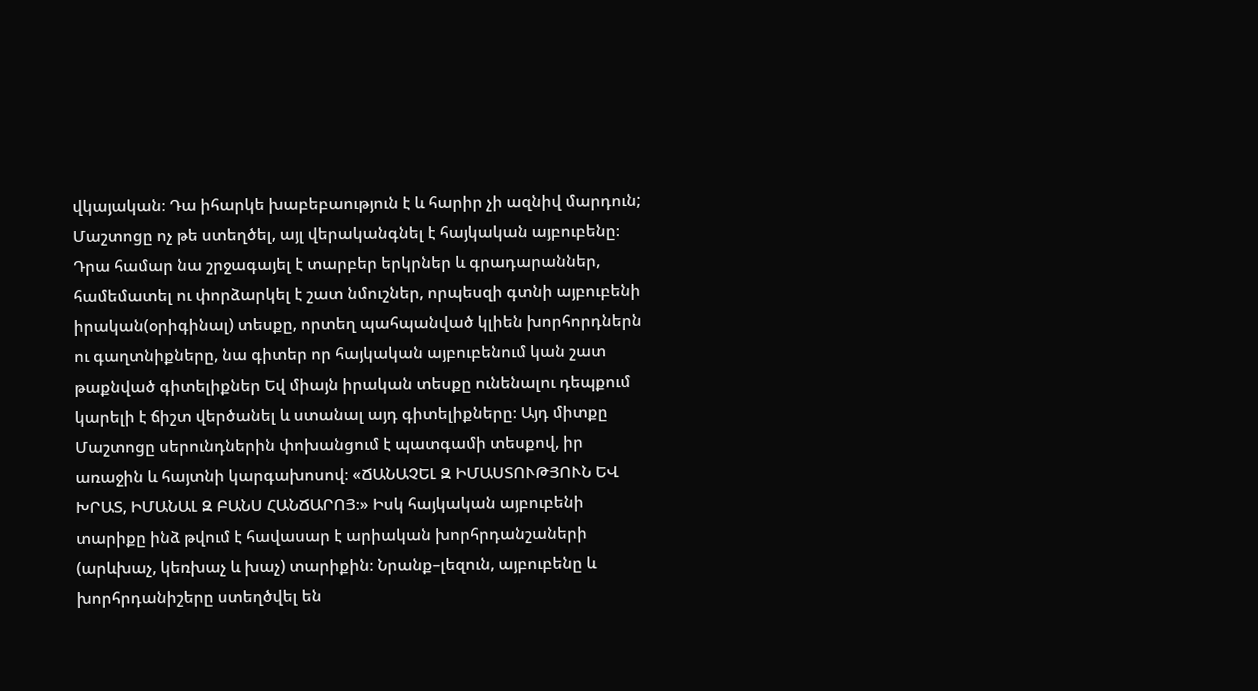վկայական։ Դա իհարկե խաբեբաություն է և հարիր չի ազնիվ մարդուն; Մաշտոցը ոչ թե ստեղծել, այլ վերականգնել է հայկական այբուբենը։ Դրա համար նա շրջագայել է տարբեր երկրներ և գրադարաններ, համեմատել ու փորձարկել է շատ նմուշներ, որպեսզի գտնի այբուբենի իրական(օրիգինալ) տեսքը, որտեղ պահպանված կլիեն խորհորդներն ու գաղտնիքները, նա գիտեր որ հայկական այբուբենում կան շատ թաքնված գիտելիքներ Եվ միայն իրական տեսքը ունենալու դեպքում կարելի է ճիշտ վերծանել և ստանալ այդ գիտելիքները։ Այդ միտքը Մաշտոցը սերունդներին փոխանցում է պատգամի տեսքով, իր առաջին և հայտնի կարգախոսով։ «ՃԱՆԱՉԵԼ Զ ԻՄԱՍՏՈՒԹՅՈՒՆ ԵՎ ԽՐԱՏ, ԻՄԱՆԱԼ Զ ԲԱՆՍ ՀԱՆՃԱՐՈՅ։» Իսկ հայկական այբուբենի տարիքը ինձ թվում է հավասար է արիական խորհրդանշաների (արևխաչ, կեռխաչ և խաչ) տարիքին։ Նրանք–լեզուն, այբուբենը և խորհրդանիշերը ստեղծվել են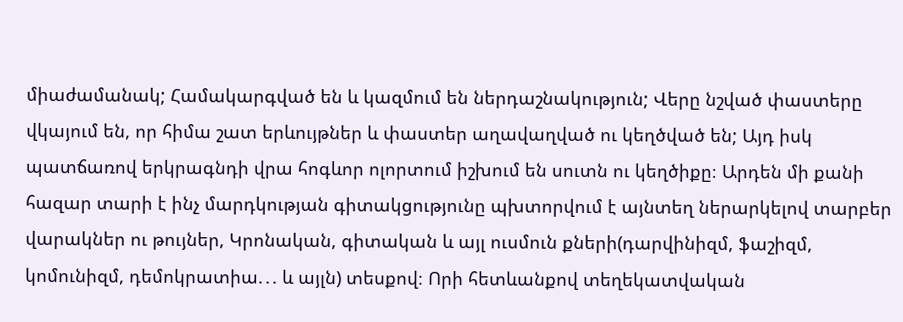միաժամանակ; Համակարգված են և կազմում են ներդաշնակություն; Վերը նշված փաստերը վկայում են, որ հիմա շատ երևույթներ և փաստեր աղավաղված ու կեղծված են; Այդ իսկ պատճառով երկրագնդի վրա հոգևոր ոլորտում իշխում են սուտն ու կեղծիքը։ Արդեն մի քանի հազար տարի է ինչ մարդկության գիտակցությունը պխտորվում է այնտեղ ներարկելով տարբեր վարակներ ու թույներ, Կրոնական, գիտական և այլ ուսմուն քների(դարվինիզմ, ֆաշիզմ, կոմունիզմ, դեմոկրատիա.․. և այլն) տեսքով։ Որի հետևանքով տեղեկատվական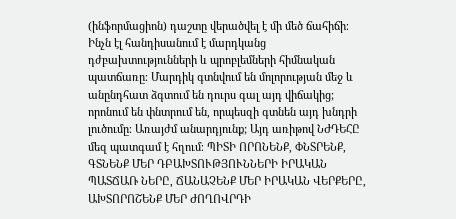(ինֆորմացիոն) դաշտը վերածվել է մի մեծ ճահիճի։ Ինչն էլ հանդիսանում է մարդկանց դժբախտությունների և պրոբլեմների հիմնական պատճառը։ Մարդիկ գտնվում են մոլորության մեջ և անընդհատ ձգտում են դուրս գալ այդ վիճակից; որոնում են փնտրում են, որպեսզի գտնեն այդ խնդրի լուծումը։ Առայժմ անարդյունք; Այդ առիթով ՆԺԴԵՀԸ մեզ պատգամ է հղում։ ՊԻՏԻ ՈՐՈՆԵՆՔ, ՓՆՏՐԵՆՔ, ԳՏՆԵՆՔ ՄԵՐ ԴԲԱԽՏՈՒԹՅՈՒՆՆԵՐԻ ԻՐԱԿԱՆ ՊԱՏՃԱՌ ՆԵՐԸ, ՃԱՆԱՉԵՆՔ ՄԵՐ ԻՐԱԿԱՆ ՎԵՐՔԵՐԸ, ԱԽՏՈՐՈՇԵՆՔ ՄԵՐ ԺՈՂՈՎՐԴԻ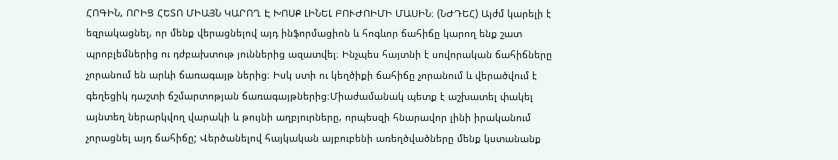ՀՈԳԻՆ, ՈՐԻՑ ՀԵՏՈ ՄԻԱՅՆ ԿԱՐՈՂ Է ԽՈՍՔ ԼԻՆԵԼ ԲՈՒԺՈԻՄԻ ՄԱՍԻՆ։ (ՆԺԴԵՀ) Այժմ կարելի է եզրակացնել, որ մենք վերացնելով այդ ինֆորմացիոն և հոգևոր ճահիճը կարող ենք շատ պրոբլեմներից ու դժբախտութ յուններից ազատվել։ Ինչպես հայտնի է սովորական ճահիճները չորանում են արևի ճառագայթ ներից։ Իսկ ստի ու կեղծիքի ճահիճը չորանում և վերածվում է գեղեցիկ դաշտի ճշմարտոթյան ճառագայթներից։Միաժամանակ պետք է աշխատել փակել այնտեղ ներարկվող վարակի և թույնի աղբյուրները, որպեսզի հնարավոր լինի իրականում չորացնել այդ ճահիճը; Վերծանելով հայկական այբուբենի առեղծվածները մենք կստանանք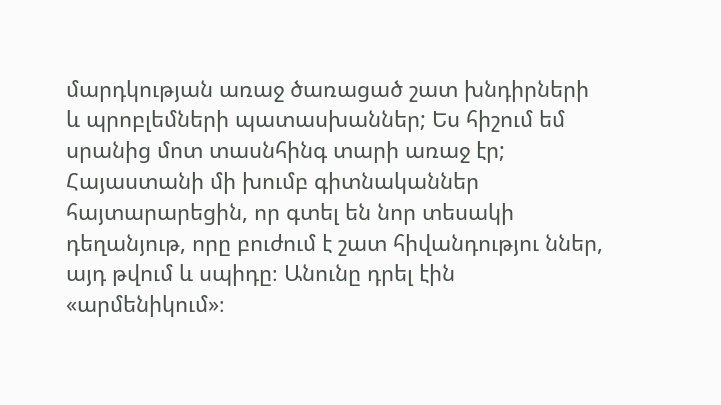մարդկության առաջ ծառացած շատ խնդիրների և պրոբլեմների պատասխաններ; Ես հիշում եմ սրանից մոտ տասնհինգ տարի առաջ էր; Հայաստանի մի խումբ գիտնականներ հայտարարեցին, որ գտել են նոր տեսակի դեղանյութ, որը բուժում է շատ հիվանդությու ններ, այդ թվում և սպիդը։ Անունը դրել էին «արմենիկում»։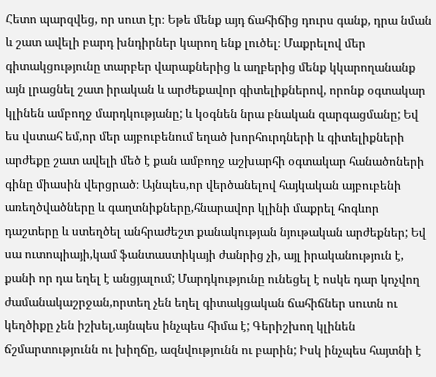Հետո պարզվեց, որ սուտ էր։ Եթե մենք այդ ճահիճից դուրս գանք, դրա նման և շատ ավելի բարդ խնդիրներ կարող ենք լուծել։ Մաքրելով մեր գիտակցությունը տարբեր վարաքներից և աղբերից մենք կկարողանանք այն լրացնել շատ իրական և արժեքավոր գիտելիքներով, որոնք օգտակար կլինեն ամբողջ մարդկությանը; և կօգնեն նրա բնական զարգացմանը; Եվ ես վստահ եմ,որ մեր այբուբենում եղած խորհուրդների և գիտելիքների արժեքը շատ ավելի մեծ է քան ամբողջ աշխարհի օգտակար հանածոների գինը միասին վերցրած։ Այնպես,որ վերծանելով հայկական այբուբենի առեղծվածները և գաղտնիքները,հնարավոր կլինի մաքրել հոգևոր դաշտերը և ստեղծել անհրաժեշտ քանակության նյութական արժեքներ; Եվ սա ուտոպիայի,կամ ֆանտաստիկայի ժանրից չի, այլ իրականություն է, քանի որ դա եղել է անցյալում; Մարդկությունը ունեցել է ոսկե դար կոչվող ժամանակաշրջան,որտեղ չեն եղել գիտակցական ճահիճներ սուտն ու կեղծիքը չեն իշխել,այնպես ինչպես հիմա է; Գերիշխող կլինեն ճշմարտությունն ու խիղճը, ազնվությունն ու բարին; Իսկ ինչպես հայտնի է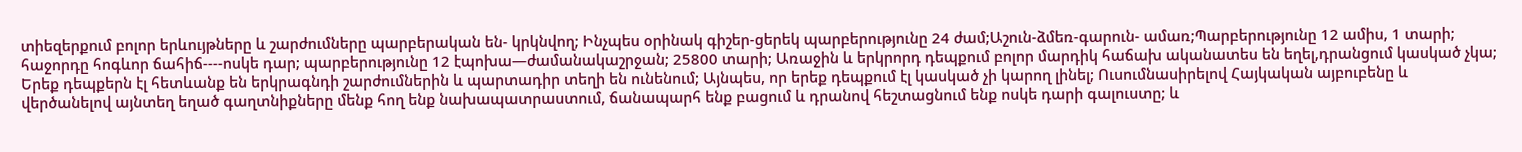տիեզերքում բոլոր երևույթները և շարժումները պարբերական են- կրկնվող; Ինչպես օրինակ գիշեր-ցերեկ պարբերությունը 24 ժամ;Աշուն-ձմեռ-գարուն- ամառ;Պարբերությունը 12 ամիս, 1 տարի; հաջորդը հոգևոր ճահիճ----ոսկե դար; պարբերությունը 12 էպոխա—ժամանակաշրջան; 25800 տարի; Առաջին և երկրորդ դեպքում բոլոր մարդիկ հաճախ ականատես են եղել,դրանցում կասկած չկա; Երեք դեպքերն էլ հետևանք են երկրագնդի շարժումներին և պարտադիր տեղի են ունենում; Այնպես, որ երեք դեպքում էլ կասկած չի կարող լինել; Ուսումնասիրելով Հայկական այբուբենը և վերծանելով այնտեղ եղած գաղտնիքները մենք հող ենք նախապատրաստում, ճանապարհ ենք բացում և դրանով հեշտացնում ենք ոսկե դարի գալուստը; և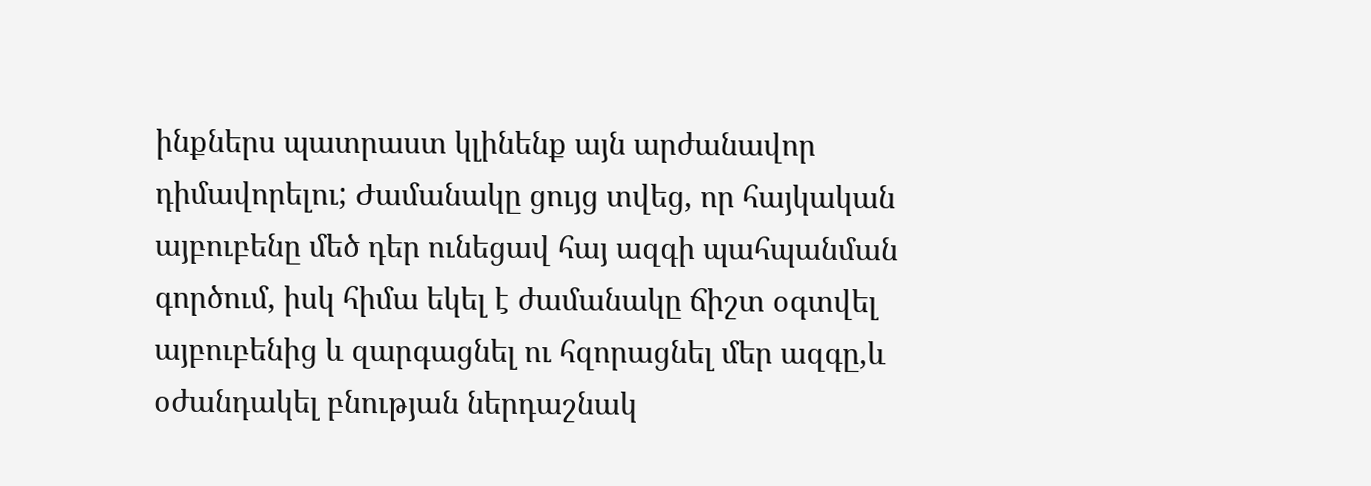ինքներս պատրաստ կլինենք այն արժանավոր դիմավորելու; Ժամանակը ցույց տվեց, որ հայկական այբուբենը մեծ դեր ունեցավ հայ ազգի պահպանման գործում, իսկ հիմա եկել է ժամանակը ճիշտ օգտվել այբուբենից և զարգացնել ու հզորացնել մեր ազգը,և օժանդակել բնության ներդաշնակ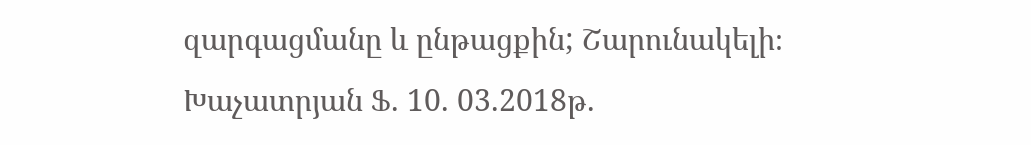զարգացմանը և ընթացքին; Շարունակելի։ Խաչատրյան Ֆ. 10. 03.2018թ.